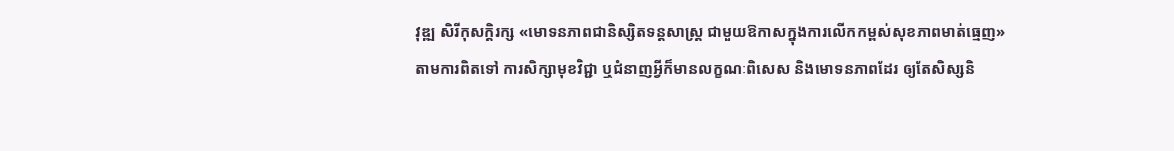វុឌ្ឍ សិរីកុសក្តិរក្ស «មោទនភាពជានិស្សិតទន្តសាស្រ្ត ជាមួយឱកាសក្នុងការលើកកម្ពស់សុខភាពមាត់ធ្មេញ»
តាមការពិតទៅ ការសិក្សាមុខវិជ្ជា ឬជំនាញអ្វីក៏មានលក្ខណៈពិសេស និងមោទនភាពដែរ ឲ្យតែសិស្សនិ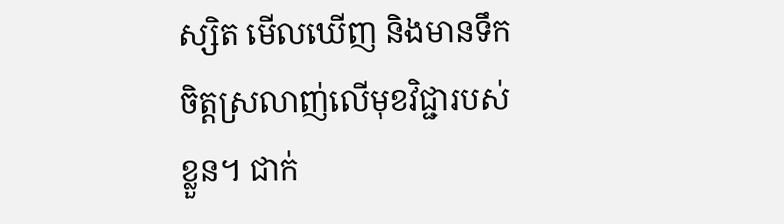ស្សិត មើលឃើញ និងមានទឹកចិត្តស្រលាញ់លើមុខវិជ្ជារបស់ខ្លួន។ ជាក់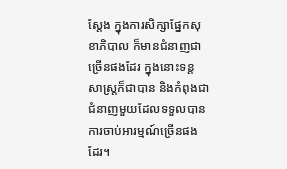ស្តែង ក្នុងការសិក្សាផ្នែកសុខាភិបាល ក៏មានជំនាញជាច្រើនផងដែរ ក្នុងនោះទន្តសាស្រ្តក៏ជាបាន និងកំពុងជាជំនាញមួយដែលទទួលបានការចាប់អារម្មណ៍ច្រើនផងដែរ។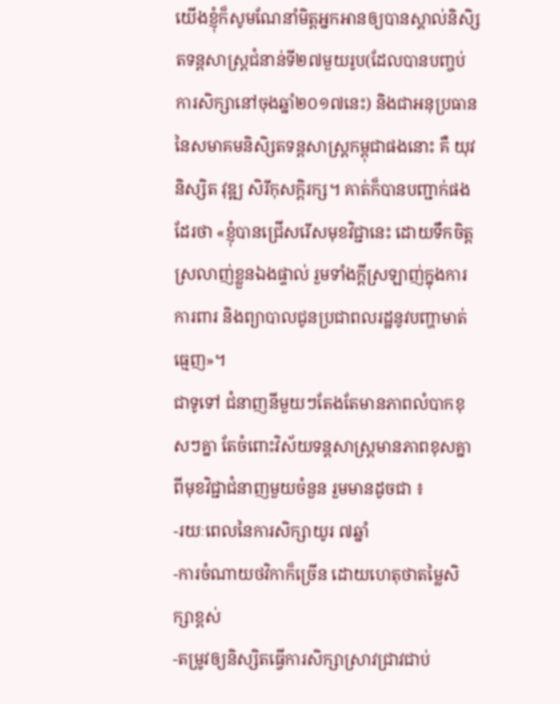យើងខ្ញុំក៏សូមណែនាំមិត្តអ្នកអានឲ្យបានស្គាល់និសិ្សតទន្តសាស្រ្តជំនាន់ទី២៧មួយរូប(ដែលបានបញ្ចប់ការសិក្សានៅចុងឆ្នាំ២០១៧នេះ) និងជាអនុប្រធាននៃសមាគមនិសិ្សតទន្តសាស្រ្តកម្ពុជាផងនោះ គឺ យុវនិស្សិត វុឌ្ឍ សិរីកុសក្តិរក្ស។ គាត់ក៏បានបញ្ជាក់ផងដែរថា «ខ្ញុំបានជ្រើសរើសមុខវិជ្ជានេះ ដោយទឹកចិត្តស្រលាញ់ខ្លួនឯងផ្ទាល់ រួមទាំងក្តីស្រឡាញ់ក្នុងការការពារ និងព្យាបាលជូនប្រជាពលរដ្ឋនូវបញ្ហាមាត់ធ្មេញ»។
ជាទូទៅ ជំនាញនីមួយៗតែងតែមានភាពលំបាកខុសៗគ្នា តែចំពោះវិស័យទន្តសាស្រ្តមានភាពខុសគ្នាពីមុខវិជ្ជាជំនាញមួយចំនួន រួមមានដូចជា ៖
-រយៈពេលនៃការសិក្សាយូរ ៧ឆ្នាំ
-ការចំណាយថវិកាក៏ច្រើន ដោយហេតុថាតម្លៃសិក្សាខ្ពស់
-តម្រូវឲ្យនិស្សិតធ្វើការសិក្សាស្រាវជ្រាវជាប់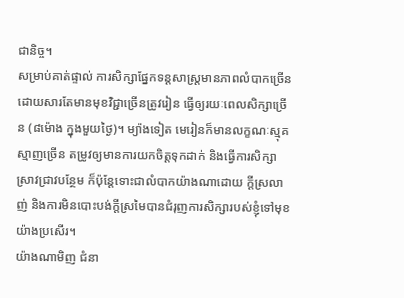ជានិច្ច។
សម្រាប់គាត់ផ្ទាល់ ការសិក្សាផ្នែកទន្តសាស្រ្តមានភាពលំបាកច្រើន ដោយសារតែមានមុខវិជ្ជាច្រើនត្រូវរៀន ធ្វើឲ្យរយៈពេលសិក្សាច្រើន (៨ម៉ោង ក្នុងមួយថ្ងៃ)។ ម្យ៉ាងទៀត មេរៀនក៏មានលក្ខណៈស្មុគស្មាញច្រើន តម្រូវឲ្យមានការយកចិត្តទុកដាក់ និងធ្វើការសិក្សាស្រាវជ្រាវបន្ថែម ក៏ប៉ុន្តែទោះជាលំបាកយ៉ាងណាដោយ ក្តីស្រលាញ់ និងការមិនបោះបង់ក្តីស្រមៃបានជំរុញការសិក្សារបស់ខ្ញុំទៅមុខយ៉ាងប្រសើរ។
យ៉ាងណាមិញ ជំនា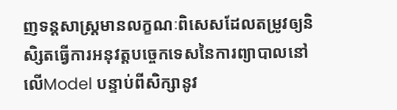ញទន្តសាស្រ្តមានលក្ខណៈពិសេសដែលតម្រូវឲ្យនិសិ្សតធ្វើការអនុវត្តបច្ចេកទេសនៃការព្យាបាលនៅលើModel បន្ទាប់ពីសិក្សានូវ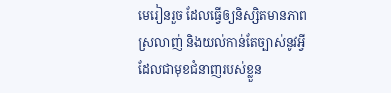មេរៀនរួច ដែលធ្វើឲ្យនិស្សិតមានភាពស្រលាញ់ និងយល់កាន់តែច្បាស់នូវអ្វីដែលជាមុខជំនាញរបស់ខ្លួន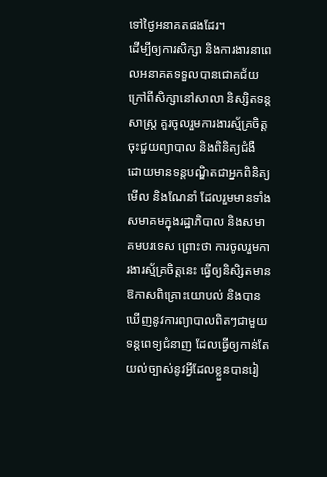ទៅថ្ងៃអនាគតផងដែរ។
ដើម្បីឲ្យការសិក្សា និងការងារនាពេលអនាគតទទួលបានជោគជ័យ ក្រៅពីសិក្សានៅសាលា និស្សិតទន្តសាស្រ្ត គួរចូលរួមការងារស្ម័គ្រចិត្ត ចុះជួយព្យាបាល និងពិនិត្យជំងឺ ដោយមានទន្តបណ្ឌិតជាអ្នកពិនិត្យមើល និងណែនាំ ដែលរួមមានទាំងសមាគមក្នុងរដ្ឋាភិបាល និងសមាគមបរទេស ព្រោះថា ការចូលរួមការងារស្ម័គ្រចិត្តនេះ ធ្វើឲ្យនិសិ្សតមានឱកាសពិគ្រោះយោបល់ និងបានឃើញនូវការព្យាបាលពិតៗជាមួយទន្តពេទ្យជំនាញ ដែលធ្វើឲ្យកាន់តែយល់ច្បាស់នូវអ្វីដែលខ្លួនបានរៀ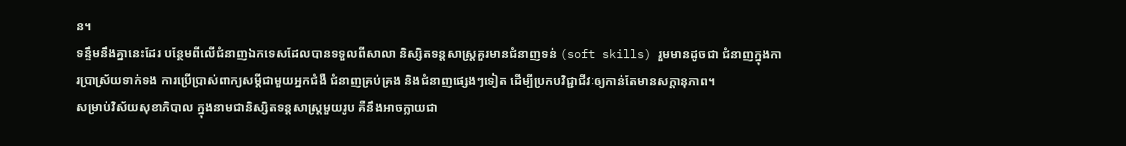ន។
ទន្ទឹមនឹងគ្នានេះដែរ បន្ថែមពីលើជំនាញឯកទេសដែលបានទទួលពីសាលា និស្សិតទន្តសាស្រ្តគួរមានជំនាញទន់ (soft skills) រួមមានដូចជា ជំនាញក្នុងការប្រាស្រ័យទាក់ទង ការប្រើប្រាស់ពាក្យសម្តីជាមួយអ្នកជំងឺ ជំនាញគ្រប់គ្រង និងជំនាញផ្សេងៗទៀត ដើម្បីប្រកបវិជ្ជាជីវៈឲ្យកាន់តែមានសក្តានុភាព។
សម្រាប់វិស័យសុខាភិបាល ក្នុងនាមជានិស្សិតទន្តសាស្រ្តមួយរូប គឺនឹងអាចក្លាយជា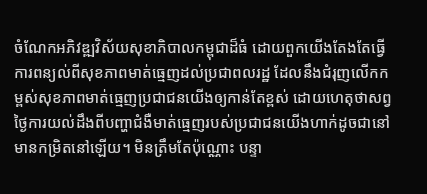ចំណែកអភិវឌ្ឍវិស័យសុខាភិបាលកម្ពុជាដ៏ធំ ដោយពួកយើងតែងតែធ្វើការពន្យល់ពីសុខភាពមាត់ធ្មេញដល់ប្រជាពលរដ្ឋ ដែលនឹងជំរុញលើកកម្ពស់សុខភាពមាត់ធ្មេញប្រជាជនយើងឲ្យកាន់តែខ្ពស់ ដោយហេតុថាសព្វថ្ងៃការយល់ដឹងពីបញ្ហាជំងឺមាត់ធ្មេញរបស់ប្រជាជនយើងហាក់ដូចជានៅមានកម្រិតនៅឡើយ។ មិនត្រឹមតែប៉ុណ្ណោះ បន្ទា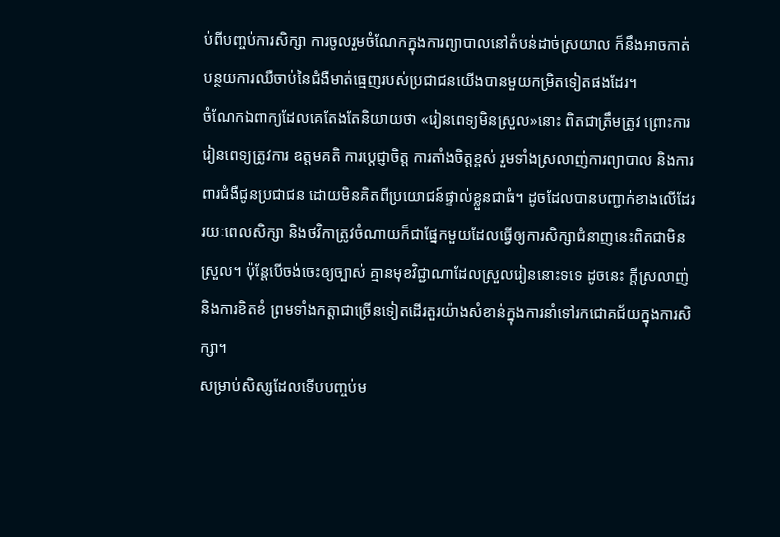ប់ពីបញ្ចប់ការសិក្សា ការចូលរួមចំណែកក្នុងការព្យាបាលនៅតំបន់ដាច់ស្រយាល ក៏នឹងអាចកាត់បន្ថយការឈឺចាប់នៃជំងឺមាត់ធ្មេញរបស់ប្រជាជនយើងបានមួយកម្រិតទៀតផងដែរ។
ចំណែកឯពាក្យដែលគេតែងតែនិយាយថា «រៀនពេទ្យមិនស្រួល»នោះ ពិតជាត្រឹមត្រូវ ព្រោះការរៀនពេទ្យត្រូវការ ឧត្តមគតិ ការប្តេជ្ញាចិត្ត ការតាំងចិត្តខ្ពស់ រួមទាំងស្រលាញ់ការព្យាបាល និងការពារជំងឺជូនប្រជាជន ដោយមិនគិតពីប្រយោជន៍ផ្ទាល់ខ្លួនជាធំ។ ដូចដែលបានបញ្ជាក់ខាងលើដែរ រយៈពេលសិក្សា និងថវិកាត្រូវចំណាយក៏ជាផ្នែកមួយដែលធ្វើឲ្យការសិក្សាជំនាញនេះពិតជាមិនស្រួល។ ប៉ុន្តែបើចង់ចេះឲ្យច្បាស់ គ្មានមុខវិជ្ជាណាដែលស្រួលរៀននោះទទេ ដូចនេះ ក្តីស្រលាញ់ និងការខិតខំ ព្រមទាំងកត្តាជាច្រើនទៀតដើរតួរយ៉ាងសំខាន់ក្នុងការនាំទៅរកជោគជ័យក្នុងការសិក្សា។
សម្រាប់សិស្សដែលទើបបញ្ចប់ម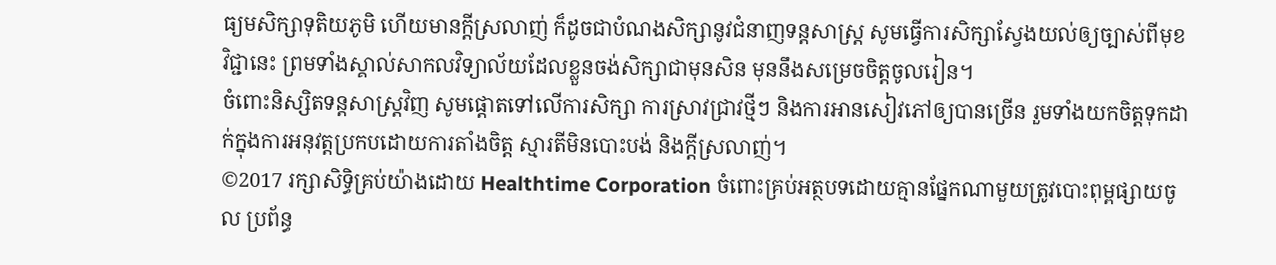ធ្យមសិក្សាទុតិយភូមិ ហើយមានក្តីស្រលាញ់ ក៏ដូចជាបំណងសិក្សានូវជំនាញទន្តសាស្រ្ត សូមធ្វើការសិក្សាស្វែងយល់ឲ្យច្បាស់ពីមុខវិជ្ជានេះ ព្រមទាំងស្គាល់សាកលវិទ្យាល័យដែលខ្លួនចង់សិក្សាជាមុនសិន មុននឹងសម្រេចចិត្តចូលរៀន។
ចំពោះនិស្សិតទន្តសាស្រ្តវិញ សូមផ្តោតទៅលើការសិក្សា ការស្រាវជ្រាវថ្មីៗ និងការអានសៀវភៅឲ្យបានច្រើន រួមទាំងយកចិត្តទុកដាក់ក្នុងការអនុវត្តប្រកបដោយការតាំងចិត្ត ស្មារតីមិនបោះបង់ និងក្តីស្រលាញ់។
©2017 រក្សាសិទ្ធិគ្រប់យ៉ាងដោយ Healthtime Corporation ចំពោះគ្រប់អត្ថបទដោយគ្មានផ្នែកណាមួយត្រូវបោះពុម្ពផ្សាយចូល ប្រព័ន្ធ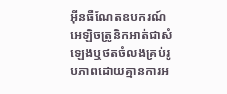អ៊ីនធឺណែតឧបករណ៍អេឡិចត្រូនិកអាត់ជាសំឡេងឬថតចំលងគ្រប់រូបភាពដោយគ្មានការអ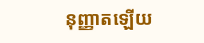នុញ្ញាតឡើយ